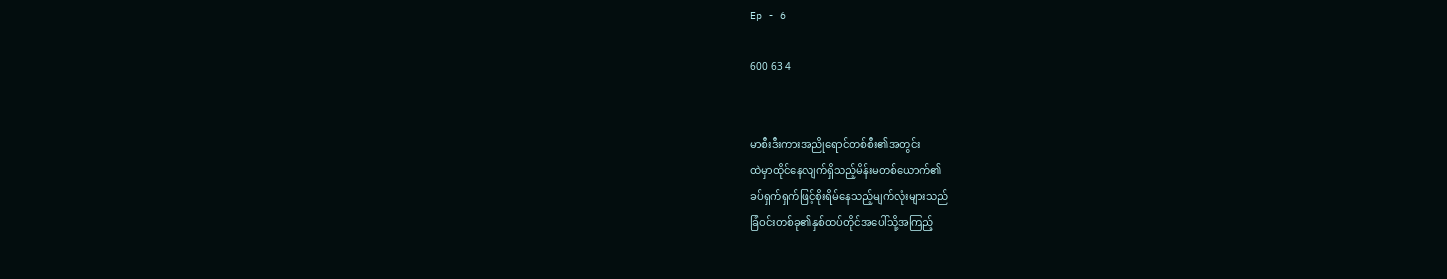Ep - 6

600 63 4


မာစီးဒီးကား‌အညိုရောင်တစ်စီး၏အတွင်း
ထဲမှာထိုင်နေလျက်ရှိသည့်မိန်းမတစ်ယောက်၏
ခပ်ရှက်ရှက်ဖြင့်စိုးရိမ်နေသည့်မျက်လုံးများသည်
ခြံဝင်းတစ်ခု၏နှစ်ထပ်တိုင်အပေါ်သို့အကြည့်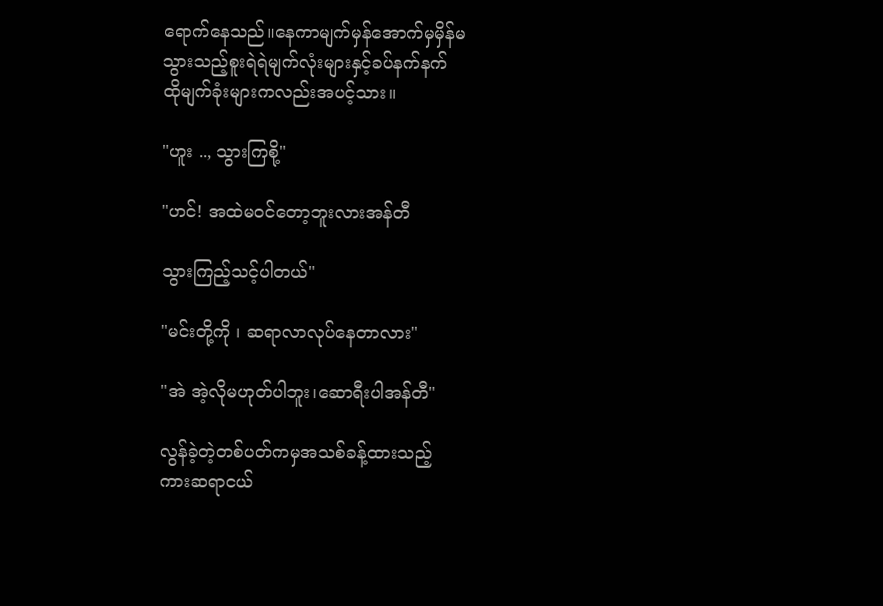ရောက်နေသည်။‌နေကာမျက်မှန်အောက်မှမှိန်မ
သွားသည့်စူးရဲရဲမျက်လုံးများနှင့်ခပ်နက်နက်
ထိုမျက်ခုံးများကလည်းအပင့်သား။

"ဟူး .., သွားကြစို့"

"ဟင်! အထဲမဝင်တော့ဘူးလားအန်တီ

သွားကြည့်သင့်ပါတယ်"

"မင်းတို့ကို ၊ ဆရာလာလုပ်နေတာလား"

"အဲ အဲ့လိုမဟုတ်ပါဘူး၊ဆောရီးပါအန်တီ"

လွန်ခဲ့တဲ့တစ်ပတ်ကမှအသစ်ခန့်ထားသည့်
ကားဆရာငယ်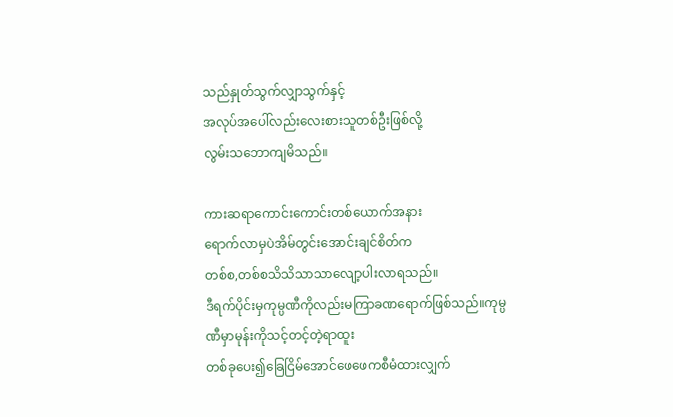သည်နှုတ်သွက်လျှာသွက်နှင့်
အလုပ်အပေါ်လည်းလေးစားသူတစ်ဦးဖြစ်လို့
လွမ်းသဘောကျမိသည်။

ကားဆရာကောင်းကောင်းတစ်ယောက်အနား
ရောက်လာမှပဲအိမ်‌တွင်းအောင်းချင်စိတ်က
တစ်စ,တစ်စသိသိသာသာလျော့ပါးလာရသည်။
ဒီရက်ပိုင်းမှကုမ္ပဏီကိုလည်းမကြာခဏရောက်ဖြစ်သည်။ကုမ္ပဏီမှာမုန်းကိုသင့်တင့်တဲ့ရာထူး
တစ်ခုပေး၍ခြေငြိမ်အောင်ဖေဖေကစီမံထားလျှက်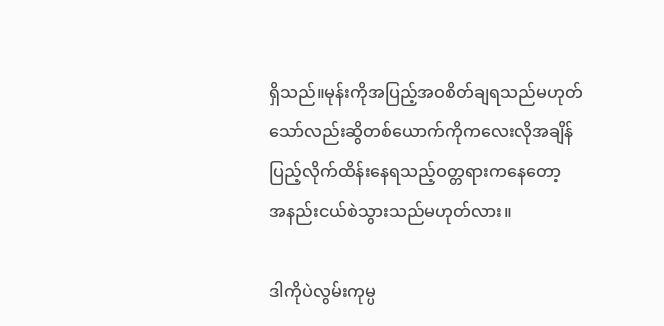ရှိသည်။မုန်းကိုအပြည့်အဝစိတ်ချရသည်မဟုတ်
သော်လည်းဆွိတစ်ယောက်ကိုကလေးလိုအချိန်
ပြည့်လိုက်ထိန်းနေရသည့်ဝတ္တရားကနေတော့
အနည်းငယ်စဲသွားသည်မဟုတ်လား။

ဒါကိုပဲလွမ်းကုမ္ပ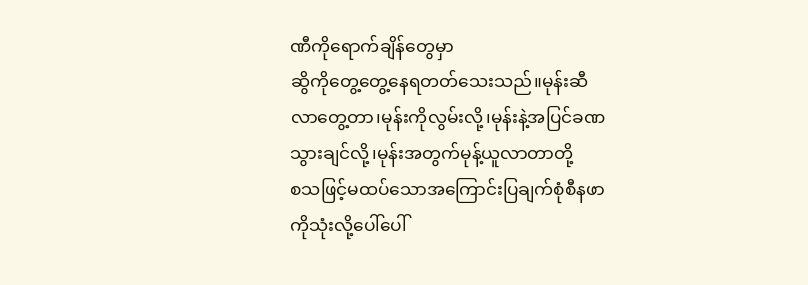ဏီကိုရောက်ချိန်တွေမှာ
ဆွိကိုတွေ့တွေ့နေရတတ်သေးသည်။မုန်းဆီ
လာတွေ့တာ၊မုန်းကိုလွမ်းလို့၊မုန်းနဲ့အပြင်ခဏ
သွားချင်လို့၊မုန်းအတွက်မုန့်ယူလာတာတို့
စသဖြင့်မထပ်‌သောအကြောင်းပြချက်စုံစီနဖာ
ကိုသုံးလို့ပေါ်ပေါ်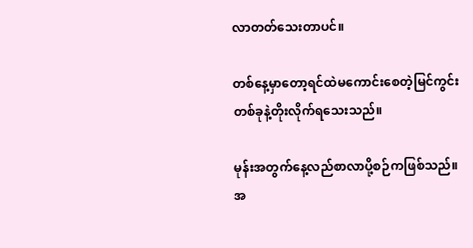လာတတ်သေးတာပင်။

တစ်နေ့မှာတော့ရင်ထဲမကောင်းစေတဲ့မြင်ကွင်း
တစ်ခုနဲ့တိုးလိုက်ရသေးသည်။

မုန်းအတွက်နေ့လည်စာလာပို့စဉ်ကဖြစ်သည်။
အ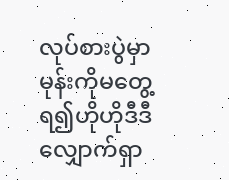လုပ်စားပွဲမှာမုန်းကိုမတွေ့ရ၍ဟိုဟိုဒီဒီ
လျှောက်ရှာ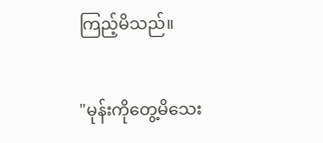ကြည့်မိသည်။

"မုန်းကိုတွေ့မိသေး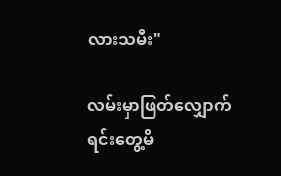လားသမီး"

လမ်းမှာဖြတ်လျှောက်ရင်းတွေ့မိ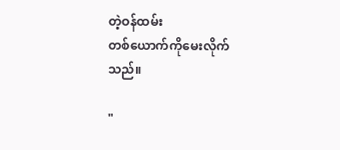တဲ့ဝန်ထမ်း
တစ်ယောက်ကိုမေးလိုက်သည်။

"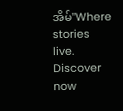အိမ်"Where stories live. Discover now